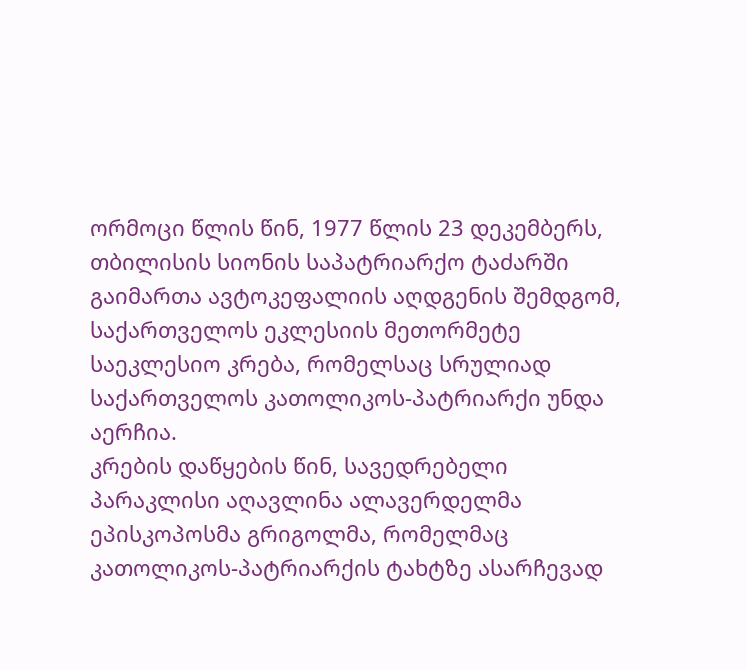ორმოცი წლის წინ, 1977 წლის 23 დეკემბერს, თბილისის სიონის საპატრიარქო ტაძარში გაიმართა ავტოკეფალიის აღდგენის შემდგომ, საქართველოს ეკლესიის მეთორმეტე საეკლესიო კრება, რომელსაც სრულიად საქართველოს კათოლიკოს-პატრიარქი უნდა აერჩია.
კრების დაწყების წინ, სავედრებელი პარაკლისი აღავლინა ალავერდელმა ეპისკოპოსმა გრიგოლმა, რომელმაც კათოლიკოს-პატრიარქის ტახტზე ასარჩევად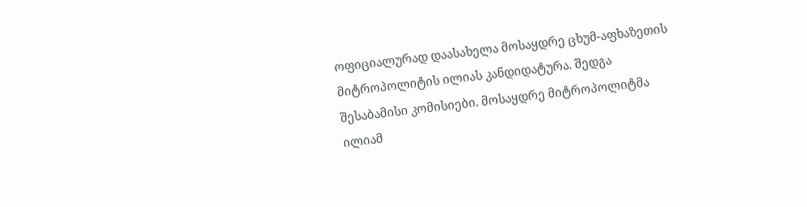ოფიციალურად დაასახელა მოსაყდრე ცხუმ-აფხაზეთის მიტროპოლიტის ილიას კანდიდატურა. შედგა შესაბამისი კომისიები. მოსაყდრე მიტროპოლიტმა ილიამ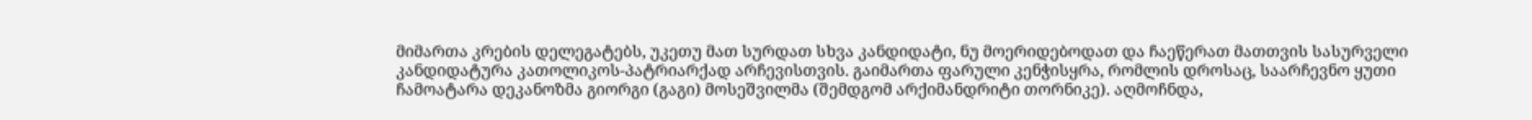მიმართა კრების დელეგატებს, უკეთუ მათ სურდათ სხვა კანდიდატი, ნუ მოერიდებოდათ და ჩაეწერათ მათთვის სასურველი კანდიდატურა კათოლიკოს-პატრიარქად არჩევისთვის. გაიმართა ფარული კენჭისყრა, რომლის დროსაც, საარჩევნო ყუთი ჩამოატარა დეკანოზმა გიორგი (გაგი) მოსეშვილმა (შემდგომ არქიმანდრიტი თორნიკე). აღმოჩნდა,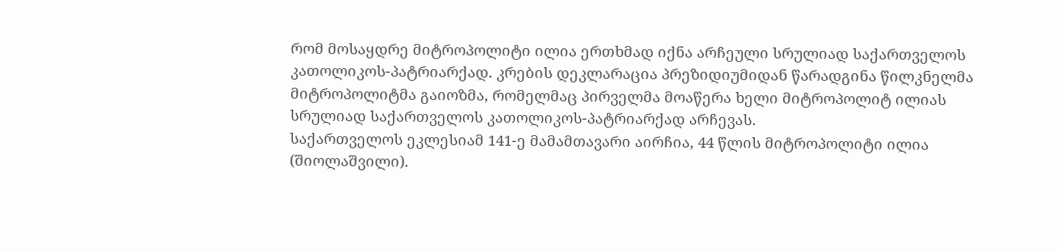რომ მოსაყდრე მიტროპოლიტი ილია ერთხმად იქნა არჩეული სრულიად საქართველოს კათოლიკოს-პატრიარქად. კრების დეკლარაცია პრეზიდიუმიდან წარადგინა წილკნელმა მიტროპოლიტმა გაიოზმა, რომელმაც პირველმა მოაწერა ხელი მიტროპოლიტ ილიას სრულიად საქართველოს კათოლიკოს-პატრიარქად არჩევას.
საქართველოს ეკლესიამ 141-ე მამამთავარი აირჩია, 44 წლის მიტროპოლიტი ილია (შიოლაშვილი).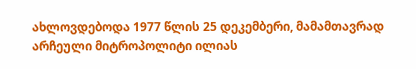ახლოვდებოდა 1977 წლის 25 დეკემბერი, მამამთავრად არჩეული მიტროპოლიტი ილიას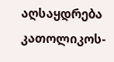აღსაყდრება კათოლიკოს-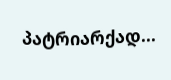პატრიარქად...